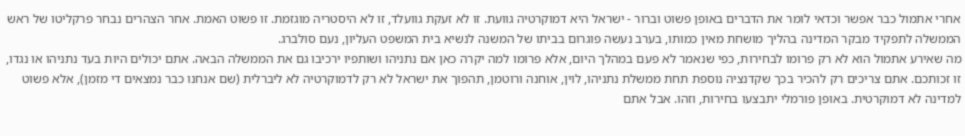אחרי אתמול כבר אפשר וכדאי לומר את הדברים באופן פשוט וברור - ישראל היא דמוקרטיה גוועת. זו לא זעקת גוועלד, זו לא היסטריה מוגזמת. זו פשוט האמת. אחר הצהרים נבחר פרקליטו של ראש הממשלה לתפקיד מבקר המדינה בהליך מושחת מאין כמותו, בערב נעשה פוגרום בביתו של המשנה לנשיא בית המשפט העליון, נעם סולברג.
מה שאירע אתמול הוא לא רק פרומו לבחירות, כפי שנאמר לא פעם במהלך היום, אלא פרומו למה יקרה כאן אם נתניהו ושותפיו ירכיבו גם את הממשלה הבאה. אתם יכולים היות בעד נתניהו או נגדו, זו זכותכם. אתם צריכים רק להכיר בכך שקדנציה נוספת תחת ממשלת נתניהו, לוין, אוחנה ורוטמן, תהפוך את ישראל לא רק לדמוקרטיה לא ליברלית (שם אנחנו כבר נמצאים די מזמן), אלא פשוט למדינה לא דמוקרטית. באופן פורמלי יתבצעו בחירות, וזהו. אבל אתם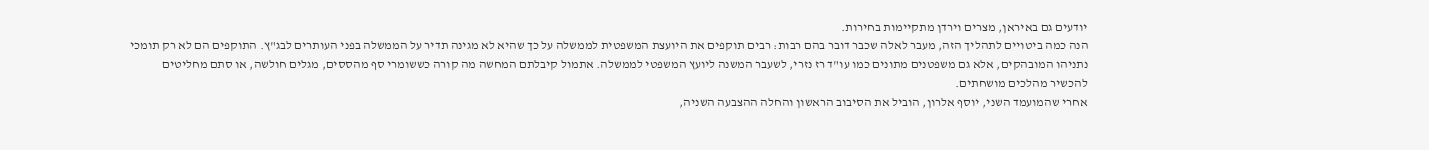יודעים גם באיראן, מצרים וירדן מתקיימות בחירות.
הנה כמה ביטויים לתהליך הזה, מעבר לאלה שכבר דובר בהם רבות: רבים תוקפים את היועצת המשפטית לממשלה על כך שהיא לא מגינה תדיר על הממשלה בפני העותרים לבג"ץ. התוקפים הם לא רק תומכי נתניהו המובהקים, אלא גם משפטנים מתונים כמו עו"ד רז נזרי, לשעבר המשנה ליועץ המשפטי לממשלה. אתמול קיבלתם המחשה מה קורה כששומרי סף מהססים, מגלים חולשה, או סתם מחליטים להכשיר מהלכים מושחתים.
אחרי שהמועמד השני, יוסף אלרון, הוביל את הסיבוב הראשון והחלה ההצבעה השניה,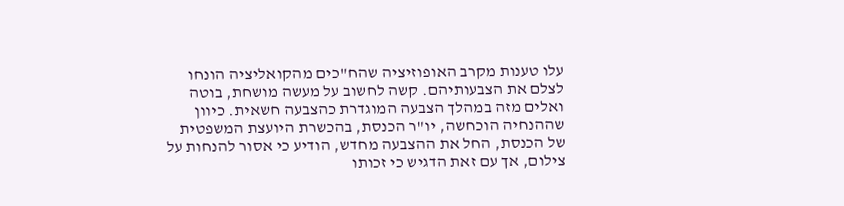עלו טענות מקרב האופוזיציה שהח"כים מהקואליציה הונחו לצלם את הצבעותיהם. קשה לחשוב על מעשה מושחת, בוטה ואלים מזה במהלך הצבעה המוגדרת כהצבעה חשאית. כיוון שההנחיה הוכחשה, יו"ר הכנסת, בהכשרת היועצת המשפטית של הכנסת, החל את ההצבעה מחדש, הודיע כי אסור להנחות על צילום, אך עם זאת הדגיש כי זכותו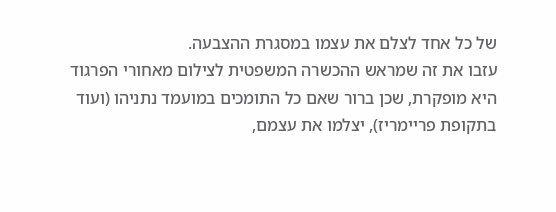של כל אחד לצלם את עצמו במסגרת ההצבעה.
עזבו את זה שמראש ההכשרה המשפטית לצילום מאחורי הפרגוד היא מופקרת, שכן ברור שאם כל התומכים במועמד נתניהו (ועוד בתקופת פריימריז), יצלמו את עצמם,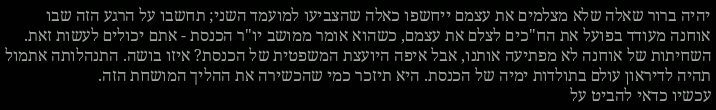יהיה ברור שאלה שלא מצלמים את עצמם ייחשפו כאלה שהצביעו למועמד השני; תחשבו על הרגע הזה שבו אוחנה מעודד בפועל את הח"כים לצלם את עצמם, כשהוא אומר ממושב יו"ר הכנסת - אתם יכולים לעשות זאת. השחיתות של אוחנה לא מפתיעה אותנו, אבל איפה היועצת המשפטית של הכנסת? איזו בושה. התנהלותה אתמול תהיה לדיראון עולם בתולדות ימיה של הכנסת. היא תיזכר כמי שהכשירה את ההליך המושחת הזה.
עכשיו כדאי להביט על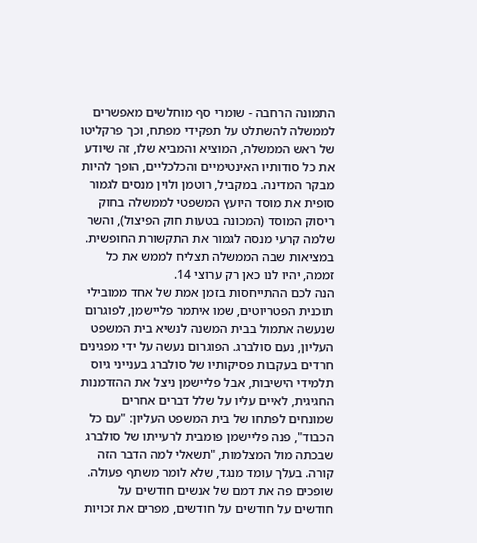התמונה הרחבה - שומרי סף מוחלשים מאפשרים לממשלה להשתלט על תפקידי מפתח, וכך פרקליטו של ראש הממשלה, המוציא והמביא שלו, זה שיודע את כל סודותיו האינטימיים והכלכליים, הופך להיות מבקר המדינה. במקביל, רוטמן ולוין מנסים לגמור סופית את מוסד היועץ המשפטי לממשלה בחוק ריסוק המוסד (המכונה בטעות חוק הפיצול), והשר שלמה קרעי מנסה לגמור את התקשורת החופשית. במציאות שבה הממשלה תצליח לממש את כל זממה, יהיו לנו כאן רק ערוצי 14.
הנה לכם ההתייחסות בזמן אמת של אחד ממובילי תוכנית הפטריוטים, שמו איתמר פליישמן, לפוגרום שנעשה אתמול בבית המשנה לנשיא בית המשפט העליון, נעם סולברג. הפוגרום נעשה על ידי מפגינים חרדים בעקבות פסיקותיו של סולברג בענייני גיוס תלמידי הישיבות, אבל פליישמן ניצל את ההזדמנות החגיגית, לאיים עליו על שלל דברים אחרים שמונחים לפתחו של בית המשפט העליון: "עם כל הכבוד", פנה פליישמן פומבית לרעייתו של סולברג שבכתה מול המצלמות, "תשאלי למה הדבר הזה קורה. בעלך עומד מנגד, שלא לומר משתף פעולה. שופכים פה את דמם של אנשים חודשים על חודשים על חודשים על חודשים, מפרים את זכויות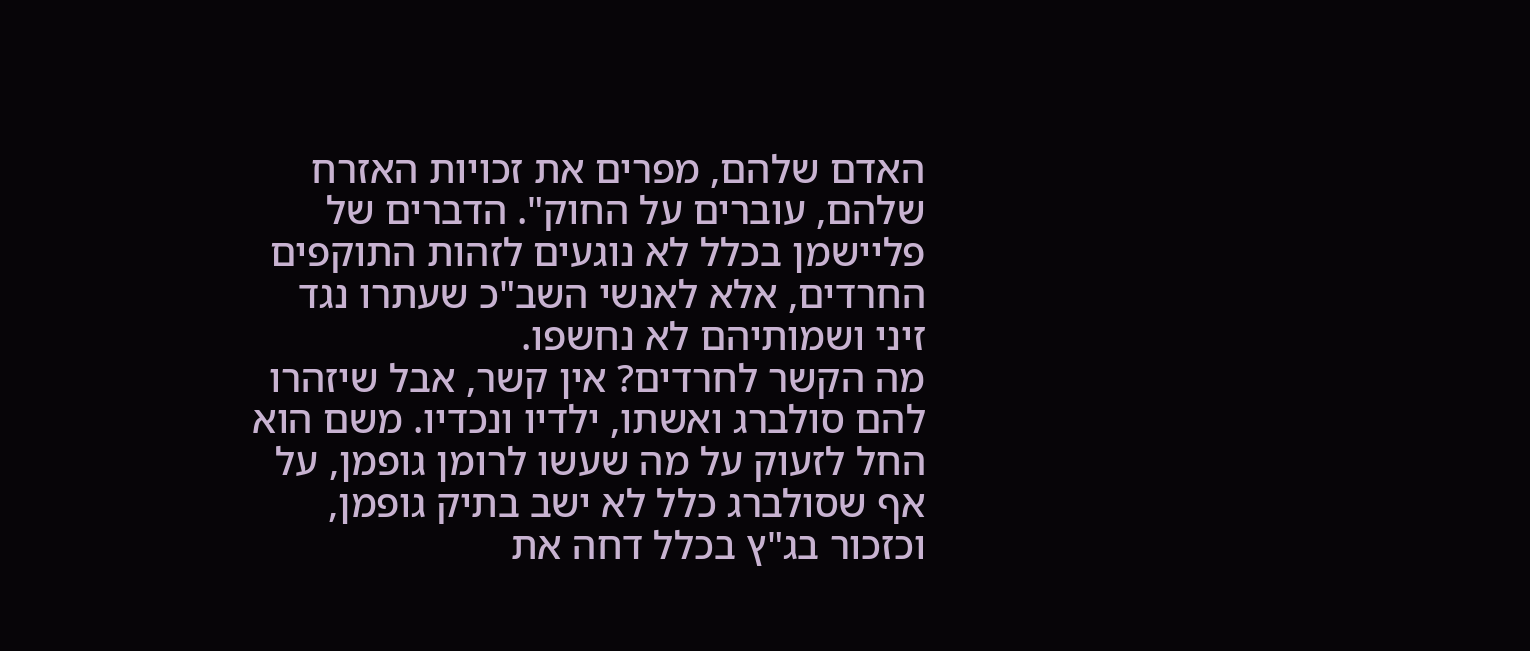האדם שלהם, מפרים את זכויות האזרח שלהם, עוברים על החוק". הדברים של פליישמן בכלל לא נוגעים לזהות התוקפים החרדים, אלא לאנשי השב"כ שעתרו נגד זיני ושמותיהם לא נחשפו.
מה הקשר לחרדים? אין קשר, אבל שיזהרו להם סולברג ואשתו, ילדיו ונכדיו. משם הוא החל לזעוק על מה שעשו לרומן גופמן, על אף שסולברג כלל לא ישב בתיק גופמן, וכזכור בג"ץ בכלל דחה את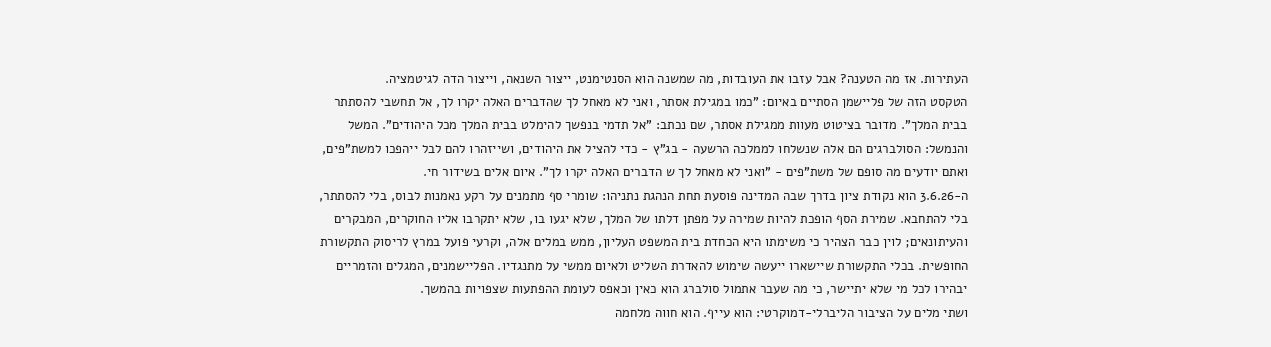העתירות. אז מה הטענה? אבל עזבו את העובדות, מה שמשנה הוא הסנטימנט, ייצור השנאה, וייצור הדה לגיטמציה.
הטקסט הזה של פליישמן הסתיים באיום: "כמו במגילת אסתר, ואני לא מאחל לך שהדברים האלה יקרו לך, אל תחשבי להסתתר בבית המלך". מדובר בציטוט מעוות ממגילת אסתר, שם נכתב: "אל תדמי בנפשך להימלט בבית המלך מכל היהודים". המשל והנמשל: הסולברגים הם אלה שנשלחו לממלכה הרשעה - בג"ץ - כדי להציל את היהודים, ושייזהרו להם לבל ייהפכו למשת"פים, ואתם יודעים מה סופם של משת"פים - "ואני לא מאחל לך ש הדברים האלה יקרו לך". איום אלים בשידור חי.
ה-3.6.26 הוא נקודת ציון בדרך שבה המדינה פוסעת תחת הנהגת נתניהו: שומרי סף מתמנים על רקע נאמנות לבוס, בלי להסתתר, בלי להתחבא. שמירת הסף הופכת להיות שמירה על מפתן דלתו של המלך, שלא יגעו בו, שלא יתקרבו אליו החוקרים, המבקרים והעיתונאים; לוין כבר הצהיר כי משימתו היא הכחדת בית המשפט העליון, ממש במלים אלה, וקרעי פועל במרץ לריסוק התקשורת החופשית. בכלי התקשורת שיישארו ייעשה שימוש להאדרת השליט ולאיום ממשי על מתנגדיו. הפליישמנים, המגלים והזמריים יבהירו לכל מי שלא יתיישר, כי מה שעבר אתמול סולברג הוא כאין וכאפס לעומת ההפתעות שצפויות בהמשך.
ושתי מלים על הציבור הליברלי-דמוקרטי: הוא עייף. הוא חווה מלחמה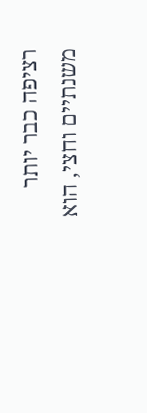רציפה כבר יותר משנתיים וחצי, הוא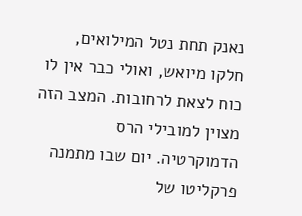נאנק תחת נטל המילואים, חלקו מיואש, ואולי כבר אין לו כוח לצאת לרחובות. המצב הזה מצוין למובילי הרס הדמוקרטיה. יום שבו מתמנה פרקליטו של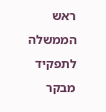ראש הממשלה לתפקיד מבקר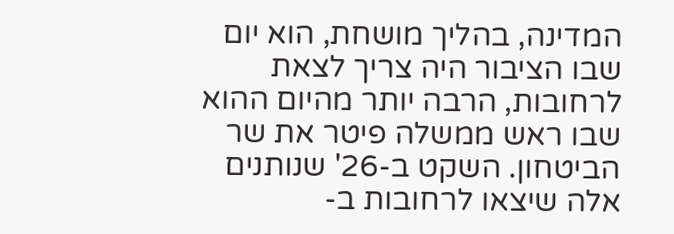המדינה, בהליך מושחת, הוא יום שבו הציבור היה צריך לצאת לרחובות, הרבה יותר מהיום ההוא שבו ראש ממשלה פיטר את שר הביטחון. השקט ב-26' שנותנים אלה שיצאו לרחובות ב-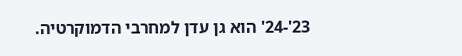23'-24' הוא גן עדן למחרבי הדמוקרטיה.